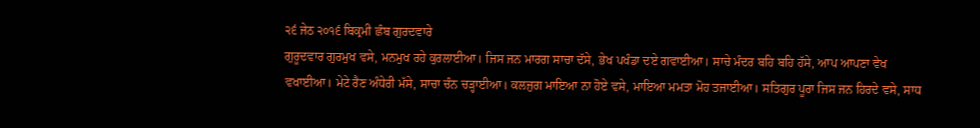੨੬ ਜੇਠ ੨੦੧੬ ਬਿਕ੍ਰਮੀ ਛੰਬ ਗੁਰਦਵਾਰੇ
ਗੁਰੂਦਵਾਰ ਗੁਰਮੁਖ ਵਸੇ, ਮਨਮੁਖ ਰਹੇ ਕੁਰਲਾਈਆ। ਜਿਸ ਜਨ ਮਾਰਗ ਸਾਚਾ ਦੱਸੇ, ਭੇਖ ਪਖੰਡਾ ਦਏ ਗਵਾਈਆ। ਸਾਚੇ ਮੰਦਰ ਬਹਿ ਬਹਿ ਹੱਸੇ, ਆਪ ਆਪਣਾ ਵੇਖ ਵਖਾਈਆ। ਮੇਟੇ ਰੈਣ ਅੰਧੇਰੀ ਮੱਸੇ, ਸਾਚਾ ਚੰਨ ਚੜ੍ਹਾਈਆ। ਕਲਜੁਗ ਮਾਇਆ ਨਾ ਹੋਏ ਵਸੇ, ਮਾਇਆ ਮਮਤਾ ਮੋਹ ਤਜਾਈਆ। ਸਤਿਗੁਰ ਪੂਰਾ ਜਿਸ ਜਨ ਹਿਰਦੇ ਵਸੇ, ਸਾਧ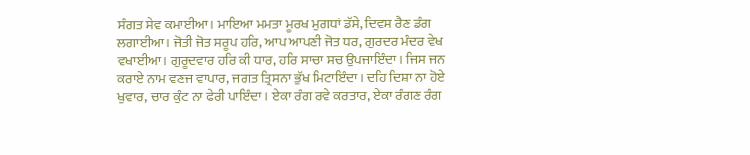ਸੰਗਤ ਸੇਵ ਕਮਾਈਆ। ਮਾਇਆ ਮਮਤਾ ਮੂਰਖ ਮੁਗਧਾਂ ਡੱਸੇ, ਦਿਵਸ ਰੈਣ ਡੰਗ ਲਗਾਈਆ। ਜੋਤੀ ਜੋਤ ਸਰੂਪ ਹਰਿ, ਆਪ ਆਪਣੀ ਜੋਤ ਧਰ, ਗੁਰਦਰ ਮੰਦਰ ਵੇਖ ਵਖਾਈਆ। ਗੁਰੂਦਵਾਰ ਹਰਿ ਕੀ ਧਾਰ, ਹਰਿ ਸਾਚਾ ਸਚ ਉਪਜਾਇੰਦਾ। ਜਿਸ ਜਨ ਕਰਾਏ ਨਾਮ ਵਣਜ ਵਾਪਾਰ, ਜਗਤ ਤ੍ਰਿਸਨਾ ਭੁੱਖ ਮਿਟਾਇੰਦਾ। ਦਹਿ ਦਿਸ਼ਾ ਨਾ ਹੋਏ ਖੁਵਾਰ, ਚਾਰ ਕੁੰਟ ਨਾ ਫੇਰੀ ਪਾਇੰਦਾ। ਏਕਾ ਰੰਗ ਰਵੇ ਕਰਤਾਰ, ਏਕਾ ਰੰਗਣ ਰੰਗ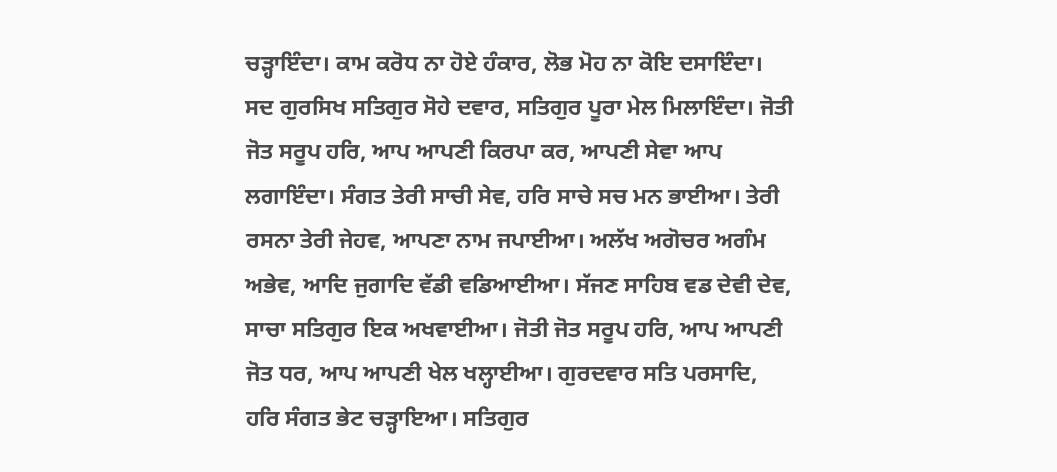ਚੜ੍ਹਾਇੰਦਾ। ਕਾਮ ਕਰੋਧ ਨਾ ਹੋਏ ਹੰਕਾਰ, ਲੋਭ ਮੋਹ ਨਾ ਕੋਇ ਦਸਾਇੰਦਾ। ਸਦ ਗੁਰਸਿਖ ਸਤਿਗੁਰ ਸੋਹੇ ਦਵਾਰ, ਸਤਿਗੁਰ ਪੂਰਾ ਮੇਲ ਮਿਲਾਇੰਦਾ। ਜੋਤੀ ਜੋਤ ਸਰੂਪ ਹਰਿ, ਆਪ ਆਪਣੀ ਕਿਰਪਾ ਕਰ, ਆਪਣੀ ਸੇਵਾ ਆਪ ਲਗਾਇੰਦਾ। ਸੰਗਤ ਤੇਰੀ ਸਾਚੀ ਸੇਵ, ਹਰਿ ਸਾਚੇ ਸਚ ਮਨ ਭਾਈਆ। ਤੇਰੀ ਰਸਨਾ ਤੇਰੀ ਜੇਹਵ, ਆਪਣਾ ਨਾਮ ਜਪਾਈਆ। ਅਲੱਖ ਅਗੋਚਰ ਅਗੰਮ ਅਭੇਵ, ਆਦਿ ਜੁਗਾਦਿ ਵੱਡੀ ਵਡਿਆਈਆ। ਸੱਜਣ ਸਾਹਿਬ ਵਡ ਦੇਵੀ ਦੇਵ, ਸਾਚਾ ਸਤਿਗੁਰ ਇਕ ਅਖਵਾਈਆ। ਜੋਤੀ ਜੋਤ ਸਰੂਪ ਹਰਿ, ਆਪ ਆਪਣੀ ਜੋਤ ਧਰ, ਆਪ ਆਪਣੀ ਖੇਲ ਖਲ੍ਹਾਈਆ। ਗੁਰਦਵਾਰ ਸਤਿ ਪਰਸਾਦਿ, ਹਰਿ ਸੰਗਤ ਭੇਟ ਚੜ੍ਹਾਇਆ। ਸਤਿਗੁਰ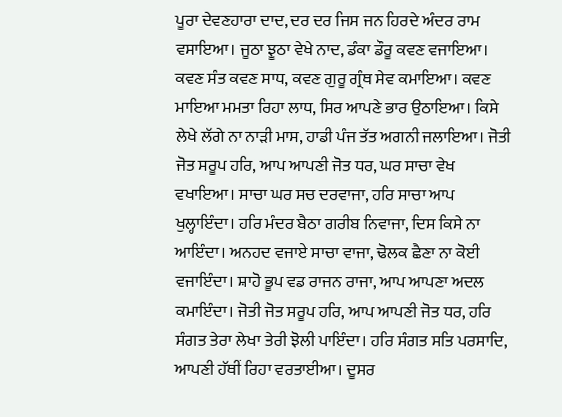ਪੂਰਾ ਦੇਵਣਹਾਰਾ ਦਾਦ, ਦਰ ਦਰ ਜਿਸ ਜਨ ਹਿਰਦੇ ਅੰਦਰ ਰਾਮ ਵਸਾਇਆ। ਜੂਠਾ ਝੂਠਾ ਵੇਖੇ ਨਾਦ, ਡੰਕਾ ਡੌਰੂ ਕਵਣ ਵਜਾਇਆ। ਕਵਣ ਸੰਤ ਕਵਣ ਸਾਧ, ਕਵਣ ਗੁਰੂ ਗ੍ਰੰਥ ਸੇਵ ਕਮਾਇਆ। ਕਵਣ ਮਾਇਆ ਮਮਤਾ ਰਿਹਾ ਲਾਧ, ਸਿਰ ਆਪਣੇ ਭਾਰ ਉਠਾਇਆ। ਕਿਸੇ ਲੇਖੇ ਲੱਗੇ ਨਾ ਨਾੜੀ ਮਾਸ, ਹਾਡੀ ਪੰਜ ਤੱਤ ਅਗਨੀ ਜਲਾਇਆ। ਜੋਤੀ ਜੋਤ ਸਰੂਪ ਹਰਿ, ਆਪ ਆਪਣੀ ਜੋਤ ਧਰ, ਘਰ ਸਾਚਾ ਵੇਖ ਵਖਾਇਆ। ਸਾਚਾ ਘਰ ਸਚ ਦਰਵਾਜਾ, ਹਰਿ ਸਾਚਾ ਆਪ ਖੁਲ੍ਹਾਇੰਦਾ। ਹਰਿ ਮੰਦਰ ਬੈਠਾ ਗਰੀਬ ਨਿਵਾਜਾ, ਦਿਸ ਕਿਸੇ ਨਾ ਆਇੰਦਾ। ਅਨਹਦ ਵਜਾਏ ਸਾਚਾ ਵਾਜਾ, ਢੋਲਕ ਛੈਣਾ ਨਾ ਕੋਈ ਵਜਾਇੰਦਾ। ਸ਼ਾਹੋ ਭੂਪ ਵਡ ਰਾਜਨ ਰਾਜਾ, ਆਪ ਆਪਣਾ ਅਦਲ ਕਮਾਇੰਦਾ। ਜੋਤੀ ਜੋਤ ਸਰੂਪ ਹਰਿ, ਆਪ ਆਪਣੀ ਜੋਤ ਧਰ, ਹਰਿ ਸੰਗਤ ਤੇਰਾ ਲੇਖਾ ਤੇਰੀ ਝੋਲੀ ਪਾਇੰਦਾ। ਹਰਿ ਸੰਗਤ ਸਤਿ ਪਰਸਾਦਿ, ਆਪਣੀ ਹੱਥੀਂ ਰਿਹਾ ਵਰਤਾਈਆ। ਦੂਸਰ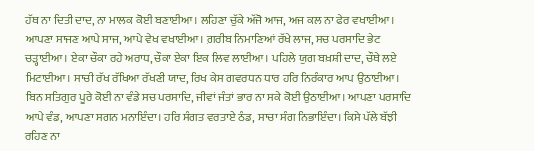ਹੱਥ ਨਾ ਦਿਤੀ ਦਾਦ, ਨਾ ਮਾਲਕ ਕੋਈ ਬਣਾਈਆ। ਲਹਿਣਾ ਚੁੱਕੇ ਅੱਜੋ ਆਜ, ਅਜ ਕਲ ਨਾ ਫੇਰ ਵਖਾਈਆ। ਆਪਣਾ ਸਾਜਣ ਆਪੇ ਸਾਜ, ਆਪੇ ਵੇਖ ਵਖਾਈਆ। ਗ਼ਰੀਬ ਨਿਮਾਣਿਆਂ ਰੱਖੇ ਲਾਜ, ਸਚ ਪਰਸਾਦਿ ਭੇਟ ਚੜ੍ਹਾਈਆ। ਏਕਾ ਚੌਕਾ ਰਹੇ ਅਰਾਧ, ਚੌਕਾ ਏਕਾ ਇਕ ਲਿਵ ਲਾਈਆ। ਪਹਿਲੇ ਯੁਗ ਬਖ਼ਸ਼ੀ ਦਾਦ, ਚੌਥੇ ਲਏ ਮਿਟਾਈਆ। ਸਾਚੀ ਰੱਖ ਰੱਖਿਆ ਰੱਖਣੀ ਯਾਦ, ਰਿਖ ਕੇਸ ਗਵਰਧਨ ਧਾਰ ਹਰਿ ਨਿਰੰਕਾਰ ਆਪ ਉਠਾਈਆ। ਬਿਨ ਸਤਿਗੁਰ ਪੂਰੇ ਕੋਈ ਨਾ ਵੰਡੇ ਸਚ ਪਰਸਾਦਿ, ਜੀਵਾਂ ਜੰਤਾਂ ਭਾਰ ਨਾ ਸਕੇ ਕੋਈ ਉਠਾਈਆ। ਆਪਣਾ ਪਰਸਾਦਿ ਆਪੇ ਵੰਡ, ਆਪਣਾ ਸਗਨ ਮਨਾਇੰਦਾ। ਹਰਿ ਸੰਗਤ ਵਰਤਾਏ ਠੰਡ, ਸਾਚਾ ਸੰਗ ਨਿਭਾਇੰਦਾ। ਕਿਸੇ ਪੱਲੇ ਬੱਝੀ ਰਹਿਣ ਨਾ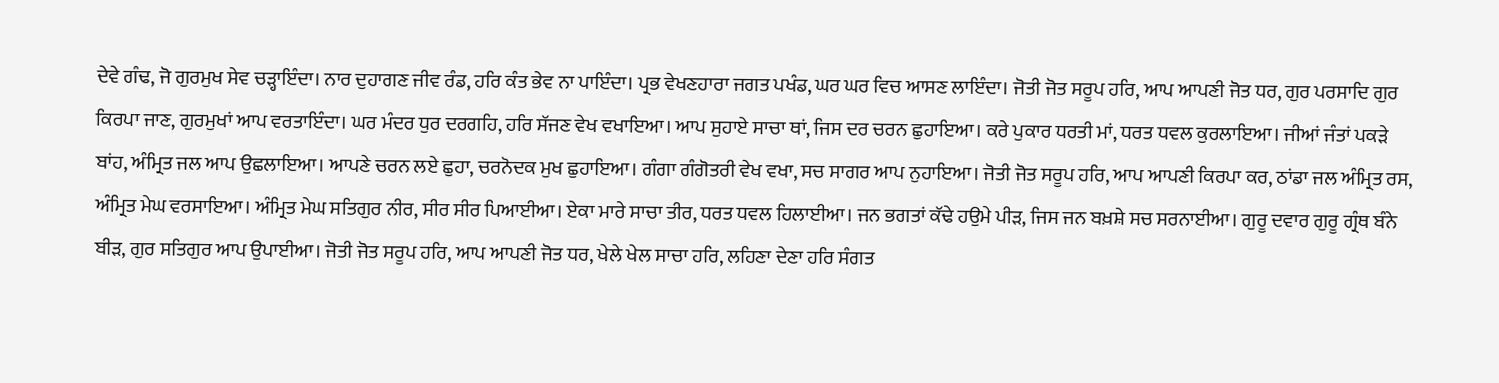ਦੇਵੇ ਗੰਢ, ਜੋ ਗੁਰਮੁਖ ਸੇਵ ਚੜ੍ਹਾਇੰਦਾ। ਨਾਰ ਦੁਹਾਗਣ ਜੀਵ ਰੰਡ, ਹਰਿ ਕੰਤ ਭੇਵ ਨਾ ਪਾਇੰਦਾ। ਪ੍ਰਭ ਵੇਖਣਹਾਰਾ ਜਗਤ ਪਖੰਡ, ਘਰ ਘਰ ਵਿਚ ਆਸਣ ਲਾਇੰਦਾ। ਜੋਤੀ ਜੋਤ ਸਰੂਪ ਹਰਿ, ਆਪ ਆਪਣੀ ਜੋਤ ਧਰ, ਗੁਰ ਪਰਸਾਦਿ ਗੁਰ ਕਿਰਪਾ ਜਾਣ, ਗੁਰਮੁਖਾਂ ਆਪ ਵਰਤਾਇੰਦਾ। ਘਰ ਮੰਦਰ ਧੁਰ ਦਰਗਹਿ, ਹਰਿ ਸੱਜਣ ਵੇਖ ਵਖਾਇਆ। ਆਪ ਸੁਹਾਏ ਸਾਚਾ ਥਾਂ, ਜਿਸ ਦਰ ਚਰਨ ਛੁਹਾਇਆ। ਕਰੇ ਪੁਕਾਰ ਧਰਤੀ ਮਾਂ, ਧਰਤ ਧਵਲ ਕੁਰਲਾਇਆ। ਜੀਆਂ ਜੰਤਾਂ ਪਕੜੇ ਬਾਂਹ, ਅੰਮ੍ਰਿਤ ਜਲ ਆਪ ਉਛਲਾਇਆ। ਆਪਣੇ ਚਰਨ ਲਏ ਛੁਹਾ, ਚਰਨੋਦਕ ਮੁਖ ਛੁਹਾਇਆ। ਗੰਗਾ ਗੰਗੋਤਰੀ ਵੇਖ ਵਖਾ, ਸਚ ਸਾਗਰ ਆਪ ਨੁਹਾਇਆ। ਜੋਤੀ ਜੋਤ ਸਰੂਪ ਹਰਿ, ਆਪ ਆਪਣੀ ਕਿਰਪਾ ਕਰ, ਠਾਂਡਾ ਜਲ ਅੰਮ੍ਰਿਤ ਰਸ, ਅੰਮ੍ਰਿਤ ਮੇਘ ਵਰਸਾਇਆ। ਅੰਮ੍ਰਿਤ ਮੇਘ ਸਤਿਗੁਰ ਨੀਰ, ਸੀਰ ਸੀਰ ਪਿਆਈਆ। ਏਕਾ ਮਾਰੇ ਸਾਚਾ ਤੀਰ, ਧਰਤ ਧਵਲ ਹਿਲਾਈਆ। ਜਨ ਭਗਤਾਂ ਕੱਢੇ ਹਉਮੇ ਪੀੜ, ਜਿਸ ਜਨ ਬਖ਼ਸ਼ੇ ਸਚ ਸਰਨਾਈਆ। ਗੁਰੂ ਦਵਾਰ ਗੁਰੂ ਗ੍ਰੰਥ ਬੰਨੇ ਬੀੜ, ਗੁਰ ਸਤਿਗੁਰ ਆਪ ਉਪਾਈਆ। ਜੋਤੀ ਜੋਤ ਸਰੂਪ ਹਰਿ, ਆਪ ਆਪਣੀ ਜੋਤ ਧਰ, ਖੇਲੇ ਖੇਲ ਸਾਚਾ ਹਰਿ, ਲਹਿਣਾ ਦੇਣਾ ਹਰਿ ਸੰਗਤ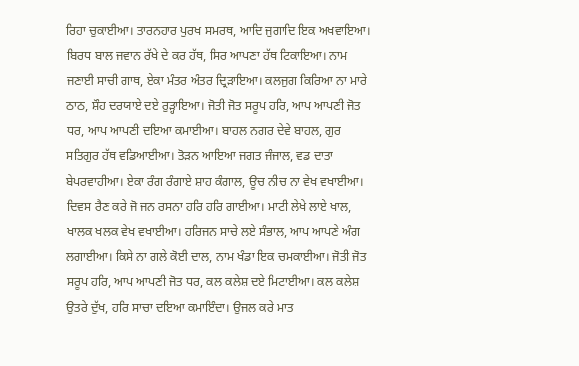ਰਿਹਾ ਚੁਕਾਈਆ। ਤਾਰਨਹਾਰ ਪੁਰਖ ਸਮਰਥ, ਆਦਿ ਜੁਗਾਦਿ ਇਕ ਅਖਵਾਇਆ। ਬਿਰਧ ਬਾਲ ਜਵਾਨ ਰੱਖੇ ਦੇ ਕਰ ਹੱਥ, ਸਿਰ ਆਪਣਾ ਹੱਥ ਟਿਕਾਇਆ। ਨਾਮ ਜਣਾਈ ਸਾਚੀ ਗਾਥ, ਏਕਾ ਮੰਤਰ ਅੰਤਰ ਦ੍ਰਿੜਾਇਆ। ਕਲਜੁਗ ਕਿਰਿਆ ਨਾ ਮਾਰੇ ਠਾਠ, ਸ਼ੌਹ ਦਰਯਾਏ ਦਏ ਰੁੜ੍ਹਾਇਆ। ਜੋਤੀ ਜੋਤ ਸਰੂਪ ਹਰਿ, ਆਪ ਆਪਣੀ ਜੋਤ ਧਰ, ਆਪ ਆਪਣੀ ਦਇਆ ਕਮਾਈਆ। ਬਾਹਲ ਨਗਰ ਦੇਵੇ ਬਾਹਲ, ਗੁਰ ਸਤਿਗੁਰ ਹੱਥ ਵਡਿਆਈਆ। ਤੋੜਨ ਆਇਆ ਜਗਤ ਜੰਜਾਲ, ਵਡ ਦਾਤਾ ਬੇਪਰਵਾਹੀਆ। ਏਕਾ ਰੰਗ ਰੰਗਾਏ ਸ਼ਾਹ ਕੰਗਾਲ, ਊਚ ਨੀਚ ਨਾ ਵੇਖ ਵਖਾਈਆ। ਦਿਵਸ ਰੈਣ ਕਰੇ ਜੋ ਜਨ ਰਸਨਾ ਹਰਿ ਹਰਿ ਗਾਈਆ। ਮਾਟੀ ਲੇਖੇ ਲਾਏ ਖਾਲ, ਖਾਲਕ ਖਲਕ ਵੇਖ ਵਖਾਈਆ। ਹਰਿਜਨ ਸਾਚੇ ਲਏ ਸੰਭਾਲ, ਆਪ ਆਪਣੇ ਅੰਗ ਲਗਾਈਆ। ਕਿਸੇ ਨਾ ਗਲੇ ਕੋਈ ਦਾਲ, ਨਾਮ ਖੰਡਾ ਇਕ ਚਮਕਾਈਆ। ਜੋਤੀ ਜੋਤ ਸਰੂਪ ਹਰਿ, ਆਪ ਆਪਣੀ ਜੋਤ ਧਰ, ਕਲ ਕਲੇਸ਼ ਦਏ ਮਿਟਾਈਆ। ਕਲ ਕਲੇਸ਼ ਉਤਰੇ ਦੁੱਖ, ਹਰਿ ਸਾਚਾ ਦਇਆ ਕਮਾਇੰਦਾ। ਉਜਲ ਕਰੇ ਮਾਤ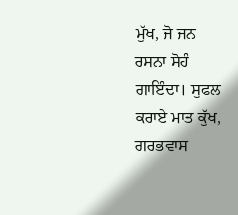ਮੁੱਖ, ਜੋ ਜਨ ਰਸਨਾ ਸੋਹੰ ਗਾਇੰਦਾ। ਸੁਫਲ ਕਰਾਏ ਮਾਤ ਕੁੱਖ, ਗਰਭਵਾਸ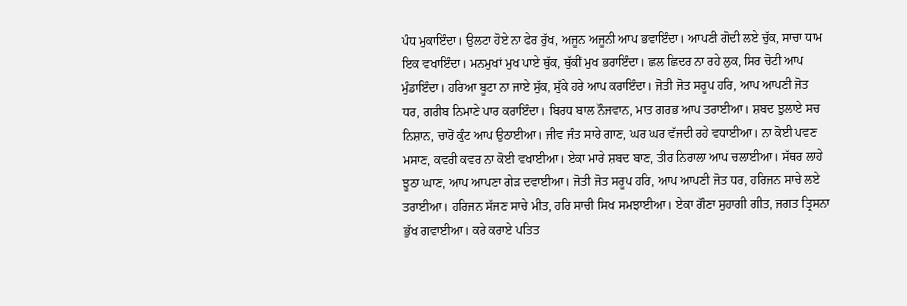ਪੰਧ ਮੁਕਾਇੰਦਾ। ਉਲਟਾ ਹੋਏ ਨਾ ਫੇਰ ਰੁੱਖ, ਅਜੂਨ ਅਜੂਨੀ ਆਪ ਭਵਾਇੰਦਾ। ਆਪਣੀ ਗੋਦੀ ਲਏ ਚੁੱਕ, ਸਾਚਾ ਧਾਮ ਇਕ ਵਖਾਇੰਦਾ। ਮਨਮੁਖਾਂ ਮੁਖ ਪਾਏ ਥੁੱਕ, ਥੁੱਕੀਂ ਮੁਖ ਭਰਾਇੰਦਾ। ਛਲ ਛਿਦਰ ਨਾ ਰਹੇ ਲੁਕ, ਸਿਰ ਚੋਟੀ ਆਪ ਮੁੰਡਾਇੰਦਾ। ਹਰਿਆ ਬੂਟਾ ਨਾ ਜਾਏ ਸੁੱਕ, ਸੁੱਕੇ ਹਰੇ ਆਪ ਕਰਾਇੰਦਾ। ਜੋਤੀ ਜੋਤ ਸਰੂਪ ਹਰਿ, ਆਪ ਆਪਣੀ ਜੋਤ ਧਰ, ਗਰੀਬ ਨਿਮਾਣੇ ਪਾਰ ਕਰਾਇੰਦਾ। ਬਿਰਧ ਬਾਲ ਨੌਜਵਾਨ, ਮਾਤ ਗਰਭ ਆਪ ਤਰਾਈਆ। ਸ਼ਬਦ ਝੁਲਾਏ ਸਚ ਨਿਸ਼ਾਨ, ਚਾਰੋਂ ਕੁੰਟ ਆਪ ਉਠਾਈਆ। ਜੀਵ ਜੰਤ ਸਾਰੇ ਗਾਣ, ਘਰ ਘਰ ਵੱਜਦੀ ਰਹੇ ਵਧਾਈਆ। ਨਾ ਕੋਈ ਪਵਣ ਮਸਾਣ, ਕਵਰੀ ਕਵਰ ਨਾ ਕੋਈ ਵਖਾਈਆ। ਏਕਾ ਮਾਰੇ ਸ਼ਬਦ ਬਾਣ, ਤੀਰ ਨਿਰਾਲਾ ਆਪ ਚਲਾਈਆ। ਸੱਥਰ ਲਾਹੇ ਝੂਠਾ ਘਾਣ, ਆਪ ਆਪਣਾ ਗੇੜ ਦਵਾਈਆ। ਜੋਤੀ ਜੋਤ ਸਰੂਪ ਹਰਿ, ਆਪ ਆਪਣੀ ਜੋਤ ਧਰ, ਹਰਿਜਨ ਸਾਚੇ ਲਏ ਤਰਾਈਆ। ਹਰਿਜਨ ਸੱਜਣ ਸਾਚੇ ਮੀਤ, ਹਰਿ ਸਾਚੀ ਸਿਖ ਸਮਝਾਈਆ। ਏਕਾ ਗੌਣਾ ਸੁਹਾਗੀ ਗੀਤ, ਜਗਤ ਤ੍ਰਿਸਨਾ ਭੁੱਖ ਗਵਾਈਆ। ਕਰੇ ਕਰਾਏ ਪਤਿਤ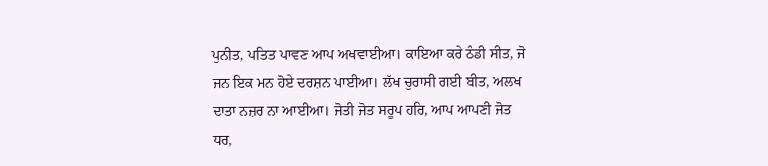ਪੁਨੀਤ, ਪਤਿਤ ਪਾਵਣ ਆਪ ਅਖਵਾਈਆ। ਕਾਇਆ ਕਰੇ ਠੰਡੀ ਸੀਤ, ਜੋ ਜਨ ਇਕ ਮਨ ਹੋਏ ਦਰਸ਼ਨ ਪਾਈਆ। ਲੱਖ ਚੁਰਾਸੀ ਗਈ ਬੀਤ, ਅਲਖ ਦਾਤਾ ਨਜ਼ਰ ਨਾ ਆਈਆ। ਜੋਤੀ ਜੋਤ ਸਰੂਪ ਹਰਿ, ਆਪ ਆਪਣੀ ਜੋਤ ਧਰ,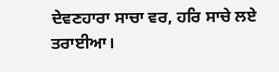ਦੇਵਣਹਾਰਾ ਸਾਚਾ ਵਰ, ਹਰਿ ਸਾਚੇ ਲਏ ਤਰਾਈਆ।